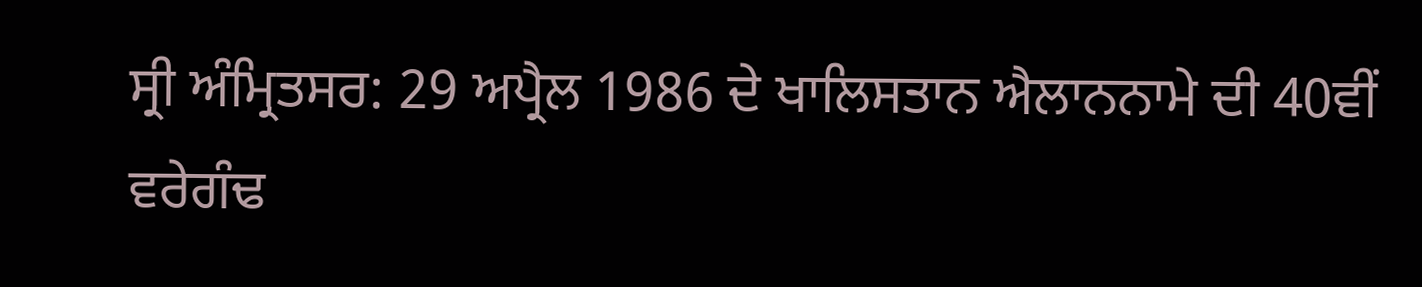ਸ੍ਰੀ ਅੰਮ੍ਰਿਤਸਰ: 29 ਅਪ੍ਰੈਲ 1986 ਦੇ ਖਾਲਿਸਤਾਨ ਐਲਾਨਨਾਮੇ ਦੀ 40ਵੀਂ ਵਰੇਗੰਢ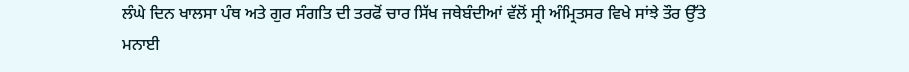ਲੰਘੇ ਦਿਨ ਖਾਲਸਾ ਪੰਥ ਅਤੇ ਗੁਰ ਸੰਗਤਿ ਦੀ ਤਰਫੋਂ ਚਾਰ ਸਿੱਖ ਜਥੇਬੰਦੀਆਂ ਵੱਲੋਂ ਸ੍ਰੀ ਅੰਮ੍ਰਿਤਸਰ ਵਿਖੇ ਸਾਂਝੇ ਤੌਰ ਉੱਤੇ ਮਨਾਈ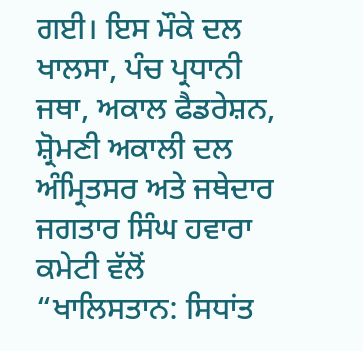ਗਈ। ਇਸ ਮੌਕੇ ਦਲ ਖਾਲਸਾ, ਪੰਚ ਪ੍ਰਧਾਨੀ ਜਥਾ, ਅਕਾਲ ਫੈਡਰੇਸ਼ਨ, ਸ਼੍ਰੋਮਣੀ ਅਕਾਲੀ ਦਲ ਅੰਮ੍ਰਿਤਸਰ ਅਤੇ ਜਥੇਦਾਰ ਜਗਤਾਰ ਸਿੰਘ ਹਵਾਰਾ ਕਮੇਟੀ ਵੱਲੋਂ “ਖਾਲਿਸਤਾਨ: ਸਿਧਾਂਤ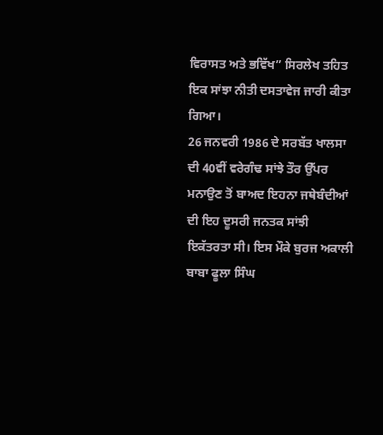ਵਿਰਾਸਤ ਅਤੇ ਭਵਿੱਖ” ਸਿਰਲੇਖ ਤਹਿਤ ਇਕ ਸਾਂਝਾ ਨੀਤੀ ਦਸਤਾਵੇਜ ਜਾਰੀ ਕੀਤਾ ਗਿਆ।
26 ਜਨਵਰੀ 1986 ਦੇ ਸਰਬੱਤ ਖਾਲਸਾ ਦੀ 40ਵੀਂ ਵਰੇਗੰਢ ਸਾਂਝੇ ਤੌਰ ਉੱਪਰ ਮਨਾਉਣ ਤੋਂ ਬਾਅਦ ਇਹਨਾ ਜਥੇਬੰਦੀਆਂ ਦੀ ਇਹ ਦੂਸਰੀ ਜਨਤਕ ਸਾਂਝੀ ਇਕੱਤਰਤਾ ਸੀ। ਇਸ ਮੌਕੇ ਬੁਰਜ ਅਕਾਲੀ ਬਾਬਾ ਫੂਲਾ ਸਿੰਘ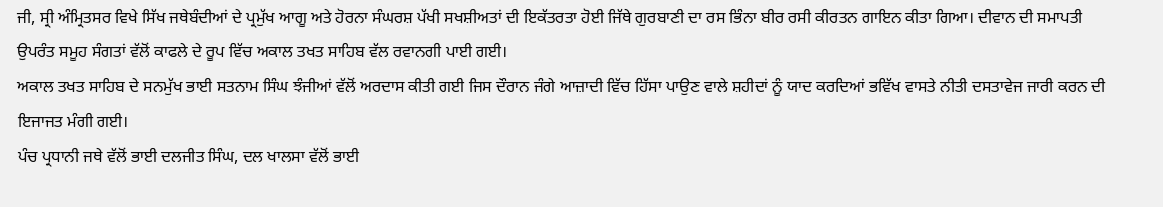ਜੀ, ਸ੍ਰੀ ਅੰਮ੍ਰਿਤਸਰ ਵਿਖੇ ਸਿੱਖ ਜਥੇਬੰਦੀਆਂ ਦੇ ਪ੍ਰਮੁੱਖ ਆਗੂ ਅਤੇ ਹੋਰਨਾ ਸੰਘਰਸ਼ ਪੱਖੀ ਸਖਸ਼ੀਅਤਾਂ ਦੀ ਇਕੱਤਰਤਾ ਹੋਈ ਜਿੱਥੇ ਗੁਰਬਾਣੀ ਦਾ ਰਸ ਭਿੰਨਾ ਬੀਰ ਰਸੀ ਕੀਰਤਨ ਗਾਇਨ ਕੀਤਾ ਗਿਆ। ਦੀਵਾਨ ਦੀ ਸਮਾਪਤੀ ਉਪਰੰਤ ਸਮੂਹ ਸੰਗਤਾਂ ਵੱਲੋਂ ਕਾਫਲੇ ਦੇ ਰੂਪ ਵਿੱਚ ਅਕਾਲ ਤਖਤ ਸਾਹਿਬ ਵੱਲ ਰਵਾਨਗੀ ਪਾਈ ਗਈ।
ਅਕਾਲ ਤਖਤ ਸਾਹਿਬ ਦੇ ਸਨਮੁੱਖ ਭਾਈ ਸਤਨਾਮ ਸਿੰਘ ਝੰਜੀਆਂ ਵੱਲੋਂ ਅਰਦਾਸ ਕੀਤੀ ਗਈ ਜਿਸ ਦੌਰਾਨ ਜੰਗੇ ਆਜ਼ਾਦੀ ਵਿੱਚ ਹਿੱਸਾ ਪਾਉਣ ਵਾਲੇ ਸ਼ਹੀਦਾਂ ਨੂੰ ਯਾਦ ਕਰਦਿਆਂ ਭਵਿੱਖ ਵਾਸਤੇ ਨੀਤੀ ਦਸਤਾਵੇਜ ਜਾਰੀ ਕਰਨ ਦੀ ਇਜਾਜਤ ਮੰਗੀ ਗਈ।
ਪੰਚ ਪ੍ਰਧਾਨੀ ਜਥੇ ਵੱਲੋਂ ਭਾਈ ਦਲਜੀਤ ਸਿੰਘ, ਦਲ ਖਾਲਸਾ ਵੱਲੋਂ ਭਾਈ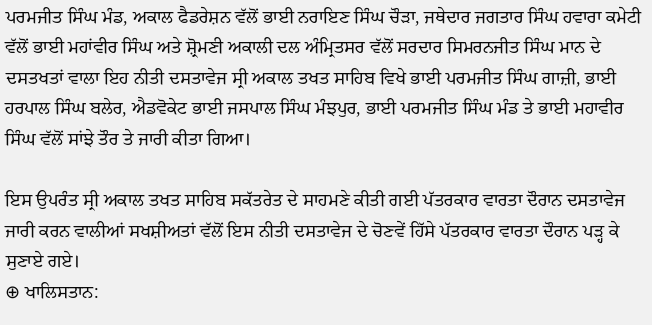ਪਰਮਜੀਤ ਸਿੰਘ ਮੰਡ, ਅਕਾਲ ਫੈਡਰੇਸ਼ਨ ਵੱਲੋਂ ਭਾਈ ਨਰਾਇਣ ਸਿੰਘ ਚੌੜਾ, ਜਥੇਦਾਰ ਜਗਤਾਰ ਸਿੰਘ ਹਵਾਰਾ ਕਮੇਟੀ ਵੱਲੋਂ ਭਾਈ ਮਹਾਂਵੀਰ ਸਿੰਘ ਅਤੇ ਸ਼੍ਰੋਮਣੀ ਅਕਾਲੀ ਦਲ ਅੰਮ੍ਰਿਤਸਰ ਵੱਲੋਂ ਸਰਦਾਰ ਸਿਮਰਨਜੀਤ ਸਿੰਘ ਮਾਨ ਦੇ ਦਸਤਖਤਾਂ ਵਾਲਾ ਇਹ ਨੀਤੀ ਦਸਤਾਵੇਜ ਸ੍ਰੀ ਅਕਾਲ ਤਖਤ ਸਾਹਿਬ ਵਿਖੇ ਭਾਈ ਪਰਮਜੀਤ ਸਿੰਘ ਗਾਜ਼ੀ, ਭਾਈ ਹਰਪਾਲ ਸਿੰਘ ਬਲੇਰ, ਐਡਵੋਕੇਟ ਭਾਈ ਜਸਪਾਲ ਸਿੰਘ ਮੰਝਪੁਰ, ਭਾਈ ਪਰਮਜੀਤ ਸਿੰਘ ਮੰਡ ਤੇ ਭਾਈ ਮਹਾਵੀਰ ਸਿੰਘ ਵੱਲੋਂ ਸਾਂਝੇ ਤੌਰ ਤੇ ਜਾਰੀ ਕੀਤਾ ਗਿਆ।

ਇਸ ਉਪਰੰਤ ਸ੍ਰੀ ਅਕਾਲ ਤਖਤ ਸਾਹਿਬ ਸਕੱਤਰੇਤ ਦੇ ਸਾਹਮਣੇ ਕੀਤੀ ਗਈ ਪੱਤਰਕਾਰ ਵਾਰਤਾ ਦੌਰਾਨ ਦਸਤਾਵੇਜ ਜਾਰੀ ਕਰਨ ਵਾਲੀਆਂ ਸਖਸ਼ੀਅਤਾਂ ਵੱਲੋਂ ਇਸ ਨੀਤੀ ਦਸਤਾਵੇਜ ਦੇ ਚੋਣਵੇਂ ਹਿੱਸੇ ਪੱਤਰਕਾਰ ਵਾਰਤਾ ਦੌਰਾਨ ਪੜ੍ਹ ਕੇ ਸੁਣਾਏ ਗਏ।
⊕ ਖਾਲਿਸਤਾਨ: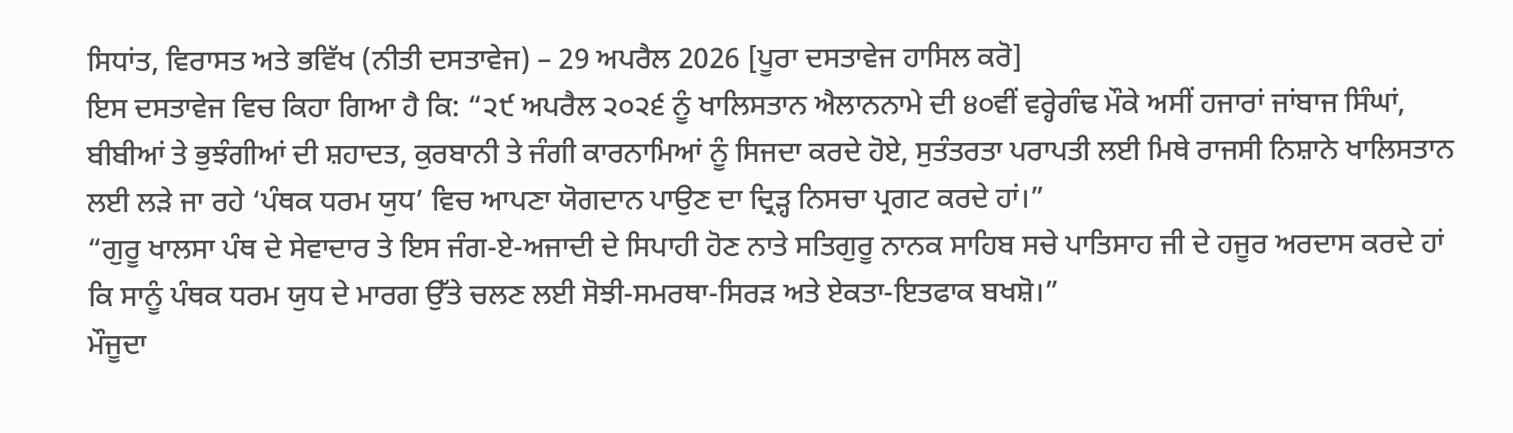ਸਿਧਾਂਤ, ਵਿਰਾਸਤ ਅਤੇ ਭਵਿੱਖ (ਨੀਤੀ ਦਸਤਾਵੇਜ) – 29 ਅਪਰੈਲ 2026 [ਪੂਰਾ ਦਸਤਾਵੇਜ ਹਾਸਿਲ ਕਰੋ]
ਇਸ ਦਸਤਾਵੇਜ ਵਿਚ ਕਿਹਾ ਗਿਆ ਹੈ ਕਿ: “੨੯ ਅਪਰੈਲ ੨੦੨੬ ਨੂੰ ਖਾਲਿਸਤਾਨ ਐਲਾਨਨਾਮੇ ਦੀ ੪੦ਵੀਂ ਵਰ੍ਹੇਗੰਢ ਮੌਕੇ ਅਸੀਂ ਹਜਾਰਾਂ ਜਾਂਬਾਜ ਸਿੰਘਾਂ, ਬੀਬੀਆਂ ਤੇ ਭੁਝੰਗੀਆਂ ਦੀ ਸ਼ਹਾਦਤ, ਕੁਰਬਾਨੀ ਤੇ ਜੰਗੀ ਕਾਰਨਾਮਿਆਂ ਨੂੰ ਸਿਜਦਾ ਕਰਦੇ ਹੋਏ, ਸੁਤੰਤਰਤਾ ਪਰਾਪਤੀ ਲਈ ਮਿਥੇ ਰਾਜਸੀ ਨਿਸ਼ਾਨੇ ਖਾਲਿਸਤਾਨ ਲਈ ਲੜੇ ਜਾ ਰਹੇ ‘ਪੰਥਕ ਧਰਮ ਯੁਧ’ ਵਿਚ ਆਪਣਾ ਯੋਗਦਾਨ ਪਾਉਣ ਦਾ ਦ੍ਰਿੜ੍ਹ ਨਿਸਚਾ ਪ੍ਰਗਟ ਕਰਦੇ ਹਾਂ।”
“ਗੁਰੂ ਖਾਲਸਾ ਪੰਥ ਦੇ ਸੇਵਾਦਾਰ ਤੇ ਇਸ ਜੰਗ-ਏ-ਅਜਾਦੀ ਦੇ ਸਿਪਾਹੀ ਹੋਣ ਨਾਤੇ ਸਤਿਗੁਰੂ ਨਾਨਕ ਸਾਹਿਬ ਸਚੇ ਪਾਤਿਸਾਹ ਜੀ ਦੇ ਹਜੂਰ ਅਰਦਾਸ ਕਰਦੇ ਹਾਂ ਕਿ ਸਾਨੂੰ ਪੰਥਕ ਧਰਮ ਯੁਧ ਦੇ ਮਾਰਗ ਉੱਤੇ ਚਲਣ ਲਈ ਸੋਝੀ-ਸਮਰਥਾ-ਸਿਰੜ ਅਤੇ ਏਕਤਾ-ਇਤਫਾਕ ਬਖਸ਼ੋ।”
ਮੌਜੂਦਾ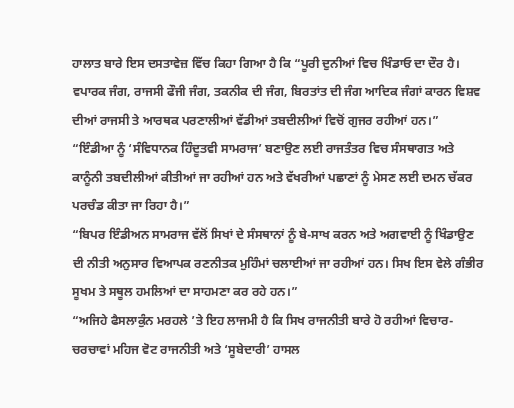ਹਾਲਾਤ ਬਾਰੇ ਇਸ ਦਸਤਾਵੇਜ਼ ਵਿੱਚ ਕਿਹਾ ਗਿਆ ਹੈ ਕਿ “ਪੂਰੀ ਦੁਨੀਆਂ ਵਿਚ ਖਿੰਡਾਓ ਦਾ ਦੌਰ ਹੈ। ਵਪਾਰਕ ਜੰਗ, ਰਾਜਸੀ ਫੌਜੀ ਜੰਗ, ਤਕਨੀਕ ਦੀ ਜੰਗ, ਬਿਰਤਾਂਤ ਦੀ ਜੰਗ ਆਦਿਕ ਜੰਗਾਂ ਕਾਰਨ ਵਿਸ਼ਵ ਦੀਆਂ ਰਾਜਸੀ ਤੇ ਆਰਥਕ ਪਰਣਾਲੀਆਂ ਵੱਡੀਆਂ ਤਬਦੀਲੀਆਂ ਵਿਚੋਂ ਗੁਜਰ ਰਹੀਆਂ ਹਨ।”
“ਇੰਡੀਆ ਨੂੰ ‘ਸੰਵਿਧਾਨਕ ਹਿੰਦੂਤਵੀ ਸਾਮਰਾਜ’ ਬਣਾਉਣ ਲਈ ਰਾਜਤੰਤਰ ਵਿਚ ਸੰਸਥਾਗਤ ਅਤੇ ਕਾਨੂੰਨੀ ਤਬਦੀਲੀਆਂ ਕੀਤੀਆਂ ਜਾ ਰਹੀਆਂ ਹਨ ਅਤੇ ਵੱਖਰੀਆਂ ਪਛਾਣਾਂ ਨੂੰ ਮੇਸਣ ਲਈ ਦਮਨ ਚੱਕਰ ਪਰਚੰਡ ਕੀਤਾ ਜਾ ਰਿਹਾ ਹੈ।”
“ਬਿਪਰ ਇੰਡੀਅਨ ਸਾਮਰਾਜ ਵੱਲੋਂ ਸਿਖਾਂ ਦੇ ਸੰਸਥਾਨਾਂ ਨੂੰ ਬੇ-ਸਾਖ ਕਰਨ ਅਤੇ ਅਗਵਾਈ ਨੂੰ ਖਿੰਡਾਉਣ ਦੀ ਨੀਤੀ ਅਨੁਸਾਰ ਵਿਆਪਕ ਰਣਨੀਤਕ ਮੁਹਿੰਮਾਂ ਚਲਾਈਆਂ ਜਾ ਰਹੀਆਂ ਹਨ। ਸਿਖ ਇਸ ਵੇਲੇ ਗੰਭੀਰ ਸੂਖਮ ਤੇ ਸਥੂਲ ਹਮਲਿਆਂ ਦਾ ਸਾਹਮਣਾ ਕਰ ਰਹੇ ਹਨ।”
“ਅਜਿਹੇ ਫੈਸਲਾਕੁੰਨ ਮਰਹਲੇ ’ਤੇ ਇਹ ਲਾਜਮੀ ਹੈ ਕਿ ਸਿਖ ਰਾਜਨੀਤੀ ਬਾਰੇ ਹੋ ਰਹੀਆਂ ਵਿਚਾਰ-ਚਰਚਾਵਾਂ ਮਹਿਜ ਵੋਟ ਰਾਜਨੀਤੀ ਅਤੇ ‘ਸੂਬੇਦਾਰੀ’ ਹਾਸਲ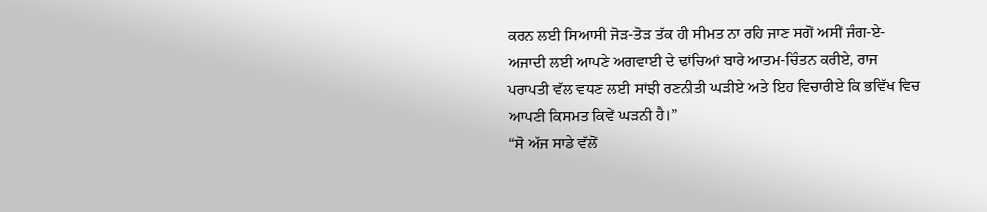ਕਰਨ ਲਈ ਸਿਆਸੀ ਜੋੜ-ਤੋੜ ਤੱਕ ਹੀ ਸੀਮਤ ਨਾ ਰਹਿ ਜਾਣ ਸਗੋਂ ਅਸੀਂ ਜੰਗ-ਏ-ਅਜਾਦੀ ਲਈ ਆਪਣੇ ਅਗਵਾਈ ਦੇ ਢਾਂਚਿਆਂ ਬਾਰੇ ਆਤਮ-ਚਿੰਤਨ ਕਰੀਏ, ਰਾਜ ਪਰਾਪਤੀ ਵੱਲ ਵਧਣ ਲਈ ਸਾਂਝੀ ਰਣਨੀਤੀ ਘੜੀਏ ਅਤੇ ਇਹ ਵਿਚਾਰੀਏ ਕਿ ਭਵਿੱਖ ਵਿਚ ਆਪਣੀ ਕਿਸਮਤ ਕਿਵੇਂ ਘੜਨੀ ਹੈ।”
“ਸੋ ਅੱਜ ਸਾਡੇ ਵੱਲੋਂ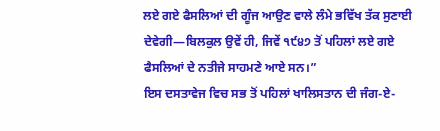ਲਏ ਗਏ ਫੈਸਲਿਆਂ ਦੀ ਗੂੰਜ ਆਉਣ ਵਾਲੇ ਲੰਮੇ ਭਵਿੱਖ ਤੱਕ ਸੁਣਾਈ ਦੇਵੇਗੀ—ਬਿਲਕੁਲ ਉਵੇਂ ਹੀ, ਜਿਵੇਂ ੧੯੪੭ ਤੋਂ ਪਹਿਲਾਂ ਲਏ ਗਏ ਫੈਸਲਿਆਂ ਦੇ ਨਤੀਜੇ ਸਾਹਮਣੇ ਆਏ ਸਨ।”
ਇਸ ਦਸਤਾਵੇਜ ਵਿਚ ਸਭ ਤੋਂ ਪਹਿਲਾਂ ਖਾਲਿਸਤਾਨ ਦੀ ਜੰਗ-ਏ-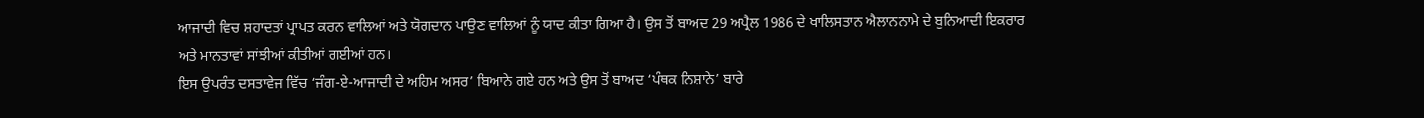ਆਜਾਦੀ ਵਿਚ ਸ਼ਹਾਦਤਾਂ ਪ੍ਰਾਪਤ ਕਰਨ ਵਾਲਿਆਂ ਅਤੇ ਯੋਗਦਾਨ ਪਾਉਣ ਵਾਲਿਆਂ ਨੂੰ ਯਾਦ ਕੀਤਾ ਗਿਆ ਹੈ। ਉਸ ਤੋਂ ਬਾਅਦ 29 ਅਪ੍ਰੈਲ 1986 ਦੇ ਖਾਲਿਸਤਾਨ ਐਲਾਨਨਾਮੇ ਦੇ ਬੁਨਿਆਦੀ ਇਕਰਾਰ ਅਤੇ ਮਾਨਤਾਵਾਂ ਸਾਂਝੀਆਂ ਕੀਤੀਆਂ ਗਈਆਂ ਹਨ।
ਇਸ ਉਪਰੰਤ ਦਸਤਾਵੇਜ ਵਿੱਚ ‘ਜੰਗ-ਏ-ਆਜਾਦੀ ਦੇ ਅਹਿਮ ਅਸਰ’ ਬਿਆਨੇ ਗਏ ਹਨ ਅਤੇ ਉਸ ਤੋਂ ਬਾਅਦ ‘ਪੰਥਕ ਨਿਸ਼ਾਨੇ’ ਬਾਰੇ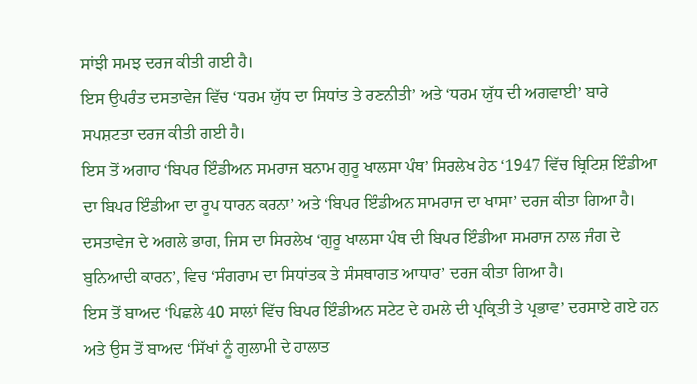ਸਾਂਝੀ ਸਮਝ ਦਰਜ ਕੀਤੀ ਗਈ ਹੈ।
ਇਸ ਉਪਰੰਤ ਦਸਤਾਵੇਜ ਵਿੱਚ ‘ਧਰਮ ਯੁੱਧ ਦਾ ਸਿਧਾਂਤ ਤੇ ਰਣਨੀਤੀ’ ਅਤੇ ‘ਧਰਮ ਯੁੱਧ ਦੀ ਅਗਵਾਈ’ ਬਾਰੇ ਸਪਸ਼ਟਤਾ ਦਰਜ ਕੀਤੀ ਗਈ ਹੈ।
ਇਸ ਤੋਂ ਅਗਾਹ ‘ਬਿਪਰ ਇੰਡੀਅਨ ਸਮਰਾਜ ਬਨਾਮ ਗੁਰੂ ਖਾਲਸਾ ਪੰਥ’ ਸਿਰਲੇਖ ਹੇਠ ‘1947 ਵਿੱਚ ਬ੍ਰਿਟਿਸ਼ ਇੰਡੀਆ ਦਾ ਬਿਪਰ ਇੰਡੀਆ ਦਾ ਰੂਪ ਧਾਰਨ ਕਰਨਾ’ ਅਤੇ ‘ਬਿਪਰ ਇੰਡੀਅਨ ਸਾਮਰਾਜ ਦਾ ਖਾਸਾ’ ਦਰਜ ਕੀਤਾ ਗਿਆ ਹੈ।
ਦਸਤਾਵੇਜ ਦੇ ਅਗਲੇ ਭਾਗ, ਜਿਸ ਦਾ ਸਿਰਲੇਖ ‘ਗੁਰੂ ਖਾਲਸਾ ਪੰਥ ਦੀ ਬਿਪਰ ਇੰਡੀਆ ਸਮਰਾਜ ਨਾਲ ਜੰਗ ਦੇ ਬੁਨਿਆਦੀ ਕਾਰਨ’, ਵਿਚ ‘ਸੰਗਰਾਮ ਦਾ ਸਿਧਾਂਤਕ ਤੇ ਸੰਸਥਾਗਤ ਆਧਾਰ’ ਦਰਜ ਕੀਤਾ ਗਿਆ ਹੈ।
ਇਸ ਤੋਂ ਬਾਅਦ ‘ਪਿਛਲੇ 40 ਸਾਲਾਂ ਵਿੱਚ ਬਿਪਰ ਇੰਡੀਅਨ ਸਟੇਟ ਦੇ ਹਮਲੇ ਦੀ ਪ੍ਰਕ੍ਰਿਤੀ ਤੇ ਪ੍ਰਭਾਵ’ ਦਰਸਾਏ ਗਏ ਹਨ ਅਤੇ ਉਸ ਤੋਂ ਬਾਅਦ ‘ਸਿੱਖਾਂ ਨੂੰ ਗੁਲਾਮੀ ਦੇ ਹਾਲਾਤ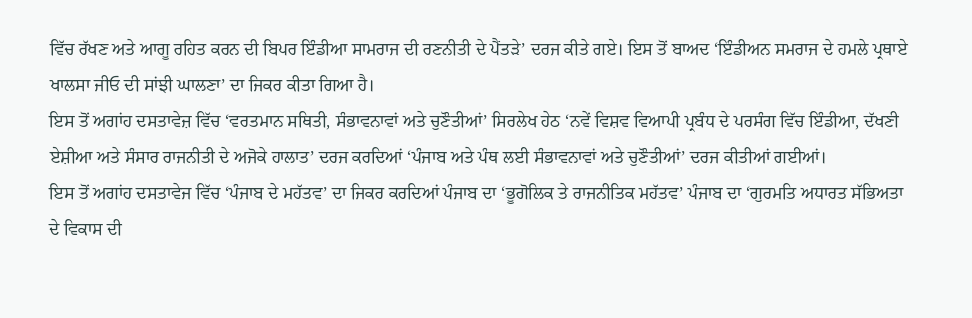ਵਿੱਚ ਰੱਖਣ ਅਤੇ ਆਗੂ ਰਹਿਤ ਕਰਨ ਦੀ ਬਿਪਰ ਇੰਡੀਆ ਸਾਮਰਾਜ ਦੀ ਰਣਨੀਤੀ ਦੇ ਪੈਂਤੜੇ’ ਦਰਜ ਕੀਤੇ ਗਏ। ਇਸ ਤੋਂ ਬਾਅਦ ‘ਇੰਡੀਅਨ ਸਮਰਾਜ ਦੇ ਹਮਲੇ ਪ੍ਰਥਾਏ ਖਾਲਸਾ ਜੀਓ ਦੀ ਸਾਂਝੀ ਘਾਲਣਾ’ ਦਾ ਜਿਕਰ ਕੀਤਾ ਗਿਆ ਹੈ।
ਇਸ ਤੋਂ ਅਗਾਂਹ ਦਸਤਾਵੇਜ਼ ਵਿੱਚ ‘ਵਰਤਮਾਨ ਸਥਿਤੀ, ਸੰਭਾਵਨਾਵਾਂ ਅਤੇ ਚੁਣੌਤੀਆਂ’ ਸਿਰਲੇਖ ਹੇਠ ‘ਨਵੇਂ ਵਿਸ਼ਵ ਵਿਆਪੀ ਪ੍ਰਬੰਧ ਦੇ ਪਰਸੰਗ ਵਿੱਚ ਇੰਡੀਆ, ਦੱਖਣੀ ਏਸ਼ੀਆ ਅਤੇ ਸੰਸਾਰ ਰਾਜਨੀਤੀ ਦੇ ਅਜੋਕੇ ਹਾਲਾਤ’ ਦਰਜ ਕਰਦਿਆਂ ‘ਪੰਜਾਬ ਅਤੇ ਪੰਥ ਲਈ ਸੰਭਾਵਨਾਵਾਂ ਅਤੇ ਚੁਣੌਤੀਆਂ’ ਦਰਜ ਕੀਤੀਆਂ ਗਈਆਂ।
ਇਸ ਤੋਂ ਅਗਾਂਹ ਦਸਤਾਵੇਜ ਵਿੱਚ ‘ਪੰਜਾਬ ਦੇ ਮਹੱਤਵ’ ਦਾ ਜਿਕਰ ਕਰਦਿਆਂ ਪੰਜਾਬ ਦਾ ‘ਭੂਗੋਲਿਕ ਤੇ ਰਾਜਨੀਤਿਕ ਮਹੱਤਵ’ ਪੰਜਾਬ ਦਾ ‘ਗੁਰਮਤਿ ਅਧਾਰਤ ਸੱਭਿਅਤਾ ਦੇ ਵਿਕਾਸ ਦੀ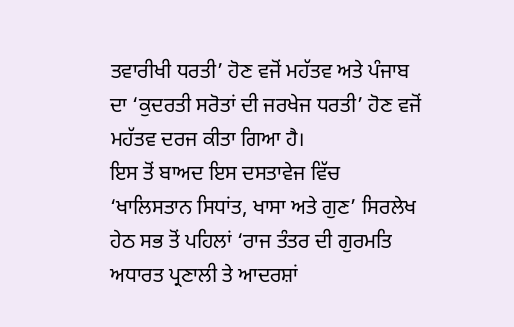ਤਵਾਰੀਖੀ ਧਰਤੀ’ ਹੋਣ ਵਜੋਂ ਮਹੱਤਵ ਅਤੇ ਪੰਜਾਬ ਦਾ ‘ਕੁਦਰਤੀ ਸਰੋਤਾਂ ਦੀ ਜਰਖੇਜ ਧਰਤੀ’ ਹੋਣ ਵਜੋਂ ਮਹੱਤਵ ਦਰਜ ਕੀਤਾ ਗਿਆ ਹੈ।
ਇਸ ਤੋਂ ਬਾਅਦ ਇਸ ਦਸਤਾਵੇਜ ਵਿੱਚ ‘ਖਾਲਿਸਤਾਨ ਸਿਧਾਂਤ, ਖਾਸਾ ਅਤੇ ਗੁਣ’ ਸਿਰਲੇਖ ਹੇਠ ਸਭ ਤੋਂ ਪਹਿਲਾਂ ‘ਰਾਜ ਤੰਤਰ ਦੀ ਗੁਰਮਤਿ ਅਧਾਰਤ ਪ੍ਰਣਾਲੀ ਤੇ ਆਦਰਸ਼ਾਂ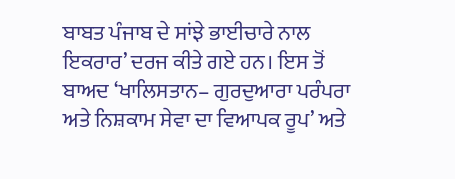ਬਾਬਤ ਪੰਜਾਬ ਦੇ ਸਾਂਝੇ ਭਾਈਚਾਰੇ ਨਾਲ ਇਕਰਾਰ’ ਦਰਜ ਕੀਤੇ ਗਏ ਹਨ। ਇਸ ਤੋਂ ਬਾਅਦ ‘ਖਾਲਿਸਤਾਨ– ਗੁਰਦੁਆਰਾ ਪਰੰਪਰਾ ਅਤੇ ਨਿਸ਼ਕਾਮ ਸੇਵਾ ਦਾ ਵਿਆਪਕ ਰੂਪ’ ਅਤੇ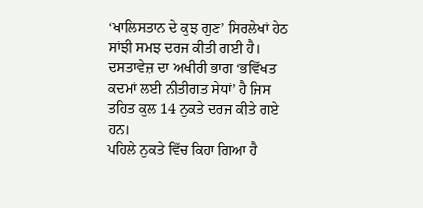‘ਖਾਲਿਸਤਾਨ ਦੇ ਕੁਝ ਗੁਣ’ ਸਿਰਲੇਖਾਂ ਹੇਠ ਸਾਂਝੀ ਸਮਝ ਦਰਜ ਕੀਤੀ ਗਈ ਹੈ।
ਦਸਤਾਵੇਜ਼ ਦਾ ਅਖੀਰੀ ਭਾਗ ‘ਭਵਿੱਖਤ ਕਦਮਾਂ ਲਈ ਨੀਤੀਗਤ ਸੇਧਾਂ’ ਹੈ ਜਿਸ ਤਹਿਤ ਕੁਲ 14 ਨੁਕਤੇ ਦਰਜ ਕੀਤੇ ਗਏ ਹਨ।
ਪਹਿਲੇ ਨੁਕਤੇ ਵਿੱਚ ਕਿਹਾ ਗਿਆ ਹੈ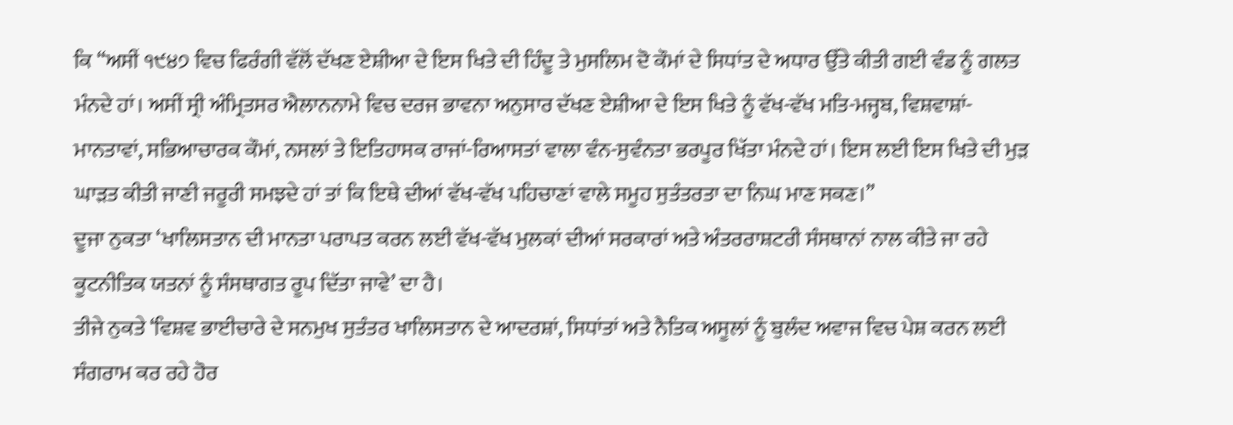ਕਿ “ਅਸੀਂ ੧੯੪੭ ਵਿਚ ਫਿਰੰਗੀ ਵੱਲੋਂ ਦੱਖਣ ਏਸ਼ੀਆ ਦੇ ਇਸ ਖਿਤੇ ਦੀ ਹਿੰਦੂ ਤੇ ਮੁਸਲਿਮ ਦੋ ਕੌਮਾਂ ਦੇ ਸਿਧਾਂਤ ਦੇ ਅਧਾਰ ਉੱਤੇ ਕੀਤੀ ਗਈ ਵੰਡ ਨੂੰ ਗਲਤ ਮੰਨਦੇ ਹਾਂ। ਅਸੀਂ ਸ੍ਰੀ ਅੰਮ੍ਰਿਤਸਰ ਐਲਾਨਨਾਮੇ ਵਿਚ ਦਰਜ ਭਾਵਨਾ ਅਨੁਸਾਰ ਦੱਖਣ ਏਸ਼ੀਆ ਦੇ ਇਸ ਖਿਤੇ ਨੂੰ ਵੱਖ-ਵੱਖ ਮਤਿ-ਮਜ੍ਹਬ, ਵਿਸ਼ਵਾਸ਼ਾਂ-ਮਾਨਤਾਵਾਂ, ਸਭਿਆਚਾਰਕ ਕੌਮਾਂ, ਨਸਲਾਂ ਤੇ ਇਤਿਹਾਸਕ ਰਾਜਾਂ-ਰਿਆਸਤਾਂ ਵਾਲਾ ਵੰਨ-ਸੁਵੰਨਤਾ ਭਰਪੂਰ ਖਿੱਤਾ ਮੰਨਦੇ ਹਾਂ। ਇਸ ਲਈ ਇਸ ਖਿਤੇ ਦੀ ਮੁੜ ਘਾੜਤ ਕੀਤੀ ਜਾਣੀ ਜਰੂਰੀ ਸਮਝਦੇ ਹਾਂ ਤਾਂ ਕਿ ਇਥੇ ਦੀਆਂ ਵੱਖ-ਵੱਖ ਪਹਿਚਾਣਾਂ ਵਾਲੇ ਸਮੂਹ ਸੁਤੰਤਰਤਾ ਦਾ ਨਿਘ ਮਾਣ ਸਕਣ।”
ਦੂਜਾ ਨੁਕਤਾ ‘ਖਾਲਿਸਤਾਨ ਦੀ ਮਾਨਤਾ ਪਰਾਪਤ ਕਰਨ ਲਈ ਵੱਖ-ਵੱਖ ਮੁਲਕਾਂ ਦੀਆਂ ਸਰਕਾਰਾਂ ਅਤੇ ਅੰਤਰਰਾਸ਼ਟਰੀ ਸੰਸਥਾਨਾਂ ਨਾਲ ਕੀਤੇ ਜਾ ਰਹੇ ਕੂਟਨੀਤਿਕ ਯਤਨਾਂ ਨੂੰ ਸੰਸਥਾਗਤ ਰੂਪ ਦਿੱਤਾ ਜਾਵੇ’ ਦਾ ਹੈ।
ਤੀਜੇ ਨੁਕਤੇ ‘ਵਿਸ਼ਵ ਭਾਈਚਾਰੇ ਦੇ ਸਨਮੁਖ ਸੁਤੰਤਰ ਖਾਲਿਸਤਾਨ ਦੇ ਆਦਰਸ਼ਾਂ, ਸਿਧਾਂਤਾਂ ਅਤੇ ਨੈਤਿਕ ਅਸੂਲਾਂ ਨੂੰ ਬੁਲੰਦ ਅਵਾਜ ਵਿਚ ਪੇਸ਼ ਕਰਨ ਲਈ ਸੰਗਰਾਮ ਕਰ ਰਹੇ ਹੋਰ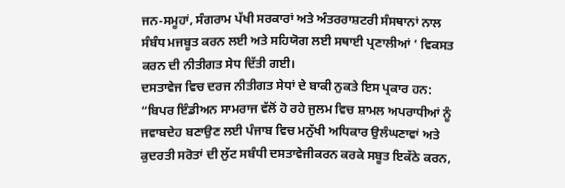ਜਨ-ਸਮੂਹਾਂ, ਸੰਗਰਾਮ ਪੱਖੀ ਸਰਕਾਰਾਂ ਅਤੇ ਅੰਤਰਰਾਸ਼ਟਰੀ ਸੰਸਥਾਨਾਂ ਨਾਲ ਸੰਬੰਧ ਮਜਬੂਤ ਕਰਨ ਲਈ ਅਤੇ ਸਹਿਯੋਗ ਲਈ ਸਥਾਈ ਪ੍ਰਣਾਲੀਆਂ ‘ ਵਿਕਸਤ ਕਰਨ ਦੀ ਨੀਤੀਗਤ ਸੇਧ ਦਿੱਤੀ ਗਈ।
ਦਸਤਾਵੇਜ ਵਿਚ ਦਰਜ ਨੀਤੀਗਤ ਸੇਧਾਂ ਦੇ ਬਾਕੀ ਨੁਕਤੇ ਇਸ ਪ੍ਰਕਾਰ ਹਨ:
“ਬਿਪਰ ਇੰਡੀਅਨ ਸਾਮਰਾਜ ਵੱਲੋਂ ਹੋ ਰਹੇ ਜੁਲਮ ਵਿਚ ਸ਼ਾਮਲ ਅਪਰਾਧੀਆਂ ਨੂੰ ਜਵਾਬਦੇਹ ਬਣਾਉਣ ਲਈ ਪੰਜਾਬ ਵਿਚ ਮਨੁੱਖੀ ਅਧਿਕਾਰ ਉਲੰਘਣਾਵਾਂ ਅਤੇ ਕੁਦਰਤੀ ਸਰੋਤਾਂ ਦੀ ਲੁੱਟ ਸਬੰਧੀ ਦਸਤਾਵੇਜੀਕਰਨ ਕਰਕੇ ਸਬੂਤ ਇਕੱਠੇ ਕਰਨ,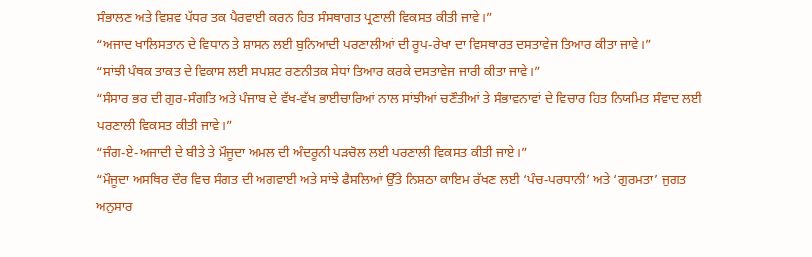ਸੰਭਾਲਣ ਅਤੇ ਵਿਸ਼ਵ ਪੱਧਰ ਤਕ ਪੈਰਵਾਈ ਕਰਨ ਹਿਤ ਸੰਸਥਾਗਤ ਪ੍ਰਣਾਲੀ ਵਿਕਸਤ ਕੀਤੀ ਜਾਵੇ।”
“ਅਜਾਦ ਖਾਲਿਸਤਾਨ ਦੇ ਵਿਧਾਨ ਤੇ ਸ਼ਾਸਨ ਲਈ ਬੁਨਿਆਦੀ ਪਰਣਾਲੀਆਂ ਦੀ ਰੂਪ-ਰੇਖਾ ਦਾ ਵਿਸਥਾਰਤ ਦਸਤਾਵੇਜ ਤਿਆਰ ਕੀਤਾ ਜਾਵੇ।”
“ਸਾਂਝੀ ਪੰਥਕ ਤਾਕਤ ਦੇ ਵਿਕਾਸ ਲਈ ਸਪਸ਼ਟ ਰਣਨੀਤਕ ਸੇਧਾਂ ਤਿਆਰ ਕਰਕੇ ਦਸਤਾਵੇਜ ਜਾਰੀ ਕੀਤਾ ਜਾਵੇ।”
“ਸੰਸਾਰ ਭਰ ਦੀ ਗੁਰ-ਸੰਗਤਿ ਅਤੇ ਪੰਜਾਬ ਦੇ ਵੱਖ-ਵੱਖ ਭਾਈਚਾਰਿਆਂ ਨਾਲ ਸਾਂਝੀਆਂ ਚਣੌਤੀਆਂ ਤੇ ਸੰਭਾਵਨਾਵਾਂ ਦੇ ਵਿਚਾਰ ਹਿਤ ਨਿਯਮਿਤ ਸੰਵਾਦ ਲਈ ਪਰਣਾਲੀ ਵਿਕਸਤ ਕੀਤੀ ਜਾਵੇ।”
“ਜੰਗ-ਏ-ਅਜਾਦੀ ਦੇ ਬੀਤੇ ਤੇ ਮੌਜੂਦਾ ਅਮਲ ਦੀ ਅੰਦਰੂਨੀ ਪੜਚੋਲ ਲਈ ਪਰਣਾਲੀ ਵਿਕਸਤ ਕੀਤੀ ਜਾਏ।”
“ਮੌਜੂਦਾ ਅਸਥਿਰ ਦੌਰ ਵਿਚ ਸੰਗਤ ਦੀ ਅਗਵਾਈ ਅਤੇ ਸਾਂਝੇ ਫੈਸਲਿਆਂ ਉੱਤੇ ਨਿਸ਼ਠਾ ਕਾਇਮ ਰੱਖਣ ਲਈ ‘ਪੰਚ-ਪਰਧਾਨੀ’ ਅਤੇ ‘ਗੁਰਮਤਾ’ ਜੁਗਤ ਅਨੁਸਾਰ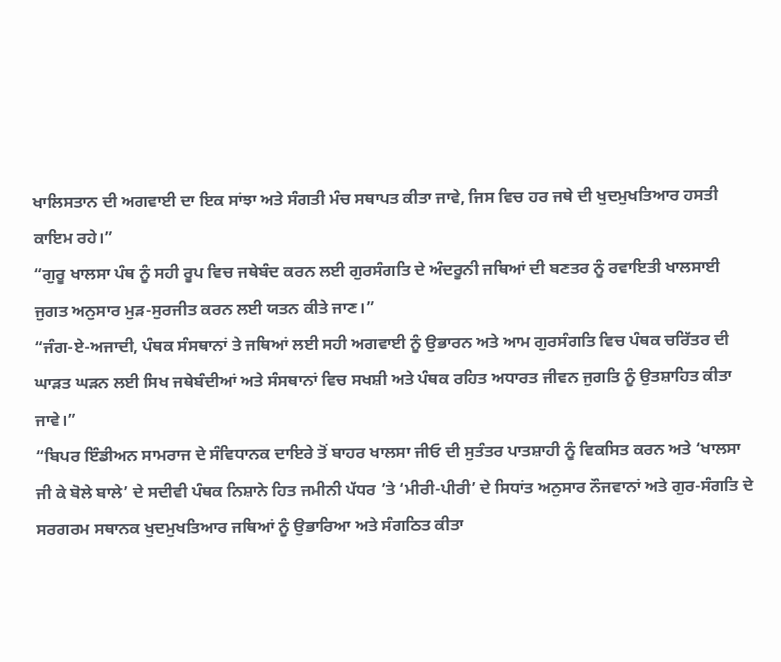ਖਾਲਿਸਤਾਨ ਦੀ ਅਗਵਾਈ ਦਾ ਇਕ ਸਾਂਝਾ ਅਤੇ ਸੰਗਤੀ ਮੰਚ ਸਥਾਪਤ ਕੀਤਾ ਜਾਵੇ, ਜਿਸ ਵਿਚ ਹਰ ਜਥੇ ਦੀ ਖੁਦਮੁਖਤਿਆਰ ਹਸਤੀ ਕਾਇਮ ਰਹੇ।”
“ਗੁਰੂ ਖਾਲਸਾ ਪੰਥ ਨੂੰ ਸਹੀ ਰੂਪ ਵਿਚ ਜਥੇਬੰਦ ਕਰਨ ਲਈ ਗੁਰਸੰਗਤਿ ਦੇ ਅੰਦਰੂਨੀ ਜਥਿਆਂ ਦੀ ਬਣਤਰ ਨੂੰ ਰਵਾਇਤੀ ਖਾਲਸਾਈ ਜੁਗਤ ਅਨੁਸਾਰ ਮੁੜ-ਸੁਰਜੀਤ ਕਰਨ ਲਈ ਯਤਨ ਕੀਤੇ ਜਾਣ।”
“ਜੰਗ-ਏ-ਅਜਾਦੀ, ਪੰਥਕ ਸੰਸਥਾਨਾਂ ਤੇ ਜਥਿਆਂ ਲਈ ਸਹੀ ਅਗਵਾਈ ਨੂੰ ਉਭਾਰਨ ਅਤੇ ਆਮ ਗੁਰਸੰਗਤਿ ਵਿਚ ਪੰਥਕ ਚਰਿੱਤਰ ਦੀ ਘਾੜਤ ਘੜਨ ਲਈ ਸਿਖ ਜਥੇਬੰਦੀਆਂ ਅਤੇ ਸੰਸਥਾਨਾਂ ਵਿਚ ਸਖਸ਼ੀ ਅਤੇ ਪੰਥਕ ਰਹਿਤ ਅਧਾਰਤ ਜੀਵਨ ਜੁਗਤਿ ਨੂੰ ਉਤਸ਼ਾਹਿਤ ਕੀਤਾ ਜਾਵੇ।”
“ਬਿਪਰ ਇੰਡੀਅਨ ਸਾਮਰਾਜ ਦੇ ਸੰਵਿਧਾਨਕ ਦਾਇਰੇ ਤੋਂ ਬਾਹਰ ਖਾਲਸਾ ਜੀਓ ਦੀ ਸੁਤੰਤਰ ਪਾਤਸ਼ਾਹੀ ਨੂੰ ਵਿਕਸਿਤ ਕਰਨ ਅਤੇ ‘ਖਾਲਸਾ ਜੀ ਕੇ ਬੋਲੇ ਬਾਲੇ’ ਦੇ ਸਦੀਵੀ ਪੰਥਕ ਨਿਸ਼ਾਨੇ ਹਿਤ ਜਮੀਨੀ ਪੱਧਰ ’ਤੇ ‘ਮੀਰੀ-ਪੀਰੀ’ ਦੇ ਸਿਧਾਂਤ ਅਨੁਸਾਰ ਨੌਜਵਾਨਾਂ ਅਤੇ ਗੁਰ-ਸੰਗਤਿ ਦੇ ਸਰਗਰਮ ਸਥਾਨਕ ਖੁਦਮੁਖਤਿਆਰ ਜਥਿਆਂ ਨੂੰ ਉਭਾਰਿਆ ਅਤੇ ਸੰਗਠਿਤ ਕੀਤਾ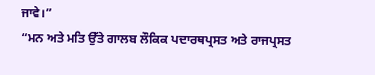ਜਾਵੇ।”
“ਮਨ ਅਤੇ ਮਤਿ ਉੱਤੇ ਗਾਲਬ ਲੌਕਿਕ ਪਦਾਰਥਪ੍ਰਸਤ ਅਤੇ ਰਾਜਪ੍ਰਸਤ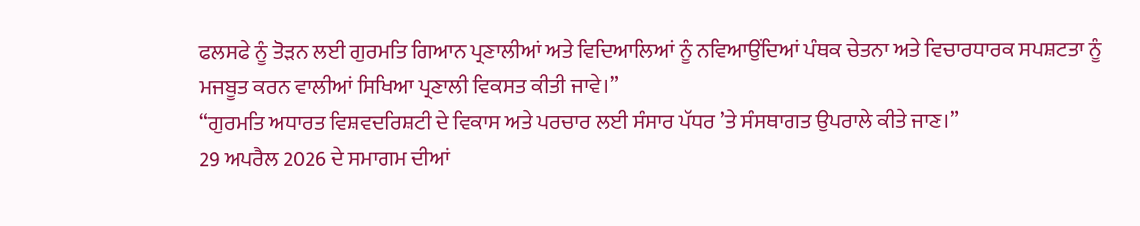ਫਲਸਫੇ ਨੂੰ ਤੋੜਨ ਲਈ ਗੁਰਮਤਿ ਗਿਆਨ ਪ੍ਰਣਾਲੀਆਂ ਅਤੇ ਵਿਦਿਆਲਿਆਂ ਨੂੰ ਨਵਿਆਉਂਦਿਆਂ ਪੰਥਕ ਚੇਤਨਾ ਅਤੇ ਵਿਚਾਰਧਾਰਕ ਸਪਸ਼ਟਤਾ ਨੂੰ ਮਜਬੂਤ ਕਰਨ ਵਾਲੀਆਂ ਸਿਖਿਆ ਪ੍ਰਣਾਲੀ ਵਿਕਸਤ ਕੀਤੀ ਜਾਵੇ।”
“ਗੁਰਮਤਿ ਅਧਾਰਤ ਵਿਸ਼ਵਦਰਿਸ਼ਟੀ ਦੇ ਵਿਕਾਸ ਅਤੇ ਪਰਚਾਰ ਲਈ ਸੰਸਾਰ ਪੱਧਰ ’ਤੇ ਸੰਸਥਾਗਤ ਉਪਰਾਲੇ ਕੀਤੇ ਜਾਣ।”
29 ਅਪਰੈਲ 2026 ਦੇ ਸਮਾਗਮ ਦੀਆਂ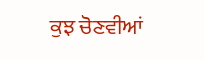ਕੁਝ ਚੋਣਵੀਆਂ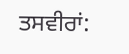ਤਸਵੀਰਾਂ: